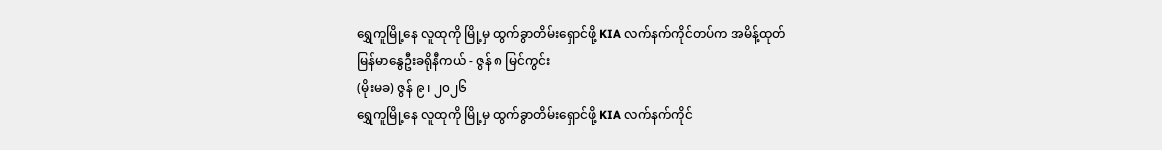ရွှေကူမြို့နေ လူထုကို မြို့မှ ထွက်ခွာတိမ်းရှောင်ဖို့ KIA လက်နက်ကိုင်တပ်က အမိန့်ထုတ်
မြန်မာနွေဦးခရိုနီကယ် - ဇွန် ၈ မြင်ကွင်း
(မိုးမခ) ဇွန် ၉ ၊ ၂၀၂၆
ရွှေကူမြို့နေ လူထုကို မြို့မှ ထွက်ခွာတိမ်းရှောင်ဖို့ KIA လက်နက်ကိုင်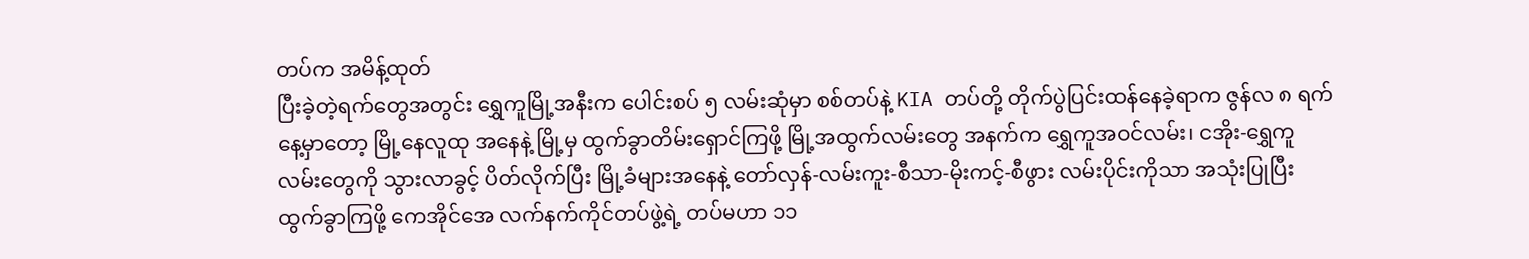တပ်က အမိန့်ထုတ်
ပြီးခဲ့တဲ့ရက်တွေအတွင်း ရွှေကူမြို့အနီးက ပေါင်းစပ် ၅ လမ်းဆုံမှာ စစ်တပ်နဲ့ KIA တပ်တို့ တိုက်ပွဲပြင်းထန်နေခဲ့ရာက ဇွန်လ ၈ ရက်နေ့မှာတော့ မြို့နေလူထု အနေနဲ့ မြို့မှ ထွက်ခွာတိမ်းရှောင်ကြဖို့ မြို့အထွက်လမ်းတွေ အနက်က ရွှေကူအဝင်လမ်း၊ ငအိုး-ရွှေကူလမ်းတွေကို သွားလာခွင့် ပိတ်လိုက်ပြီး မြို့ခံများအနေနဲ့ တော်လှန်-လမ်းကူး-စီသာ-မိုးကင့်-စီဖွား လမ်းပိုင်းကိုသာ အသုံးပြုပြီးထွက်ခွာကြဖို့ ကေအိုင်အေ လက်နက်ကိုင်တပ်ဖွဲ့ရဲ့ တပ်မဟာ ၁၁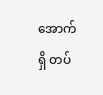အောက်ရှိ တပ်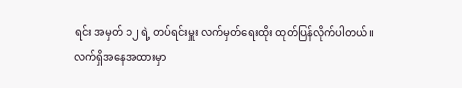ရင်း အမှတ် ၁၂ ရဲ့ တပ်ရင်းမှူး လက်မှတ်ရေးထိုး ထုတ်ပြန်လိုက်ပါတယ်။
လက်ရှိအနေအထားမှာ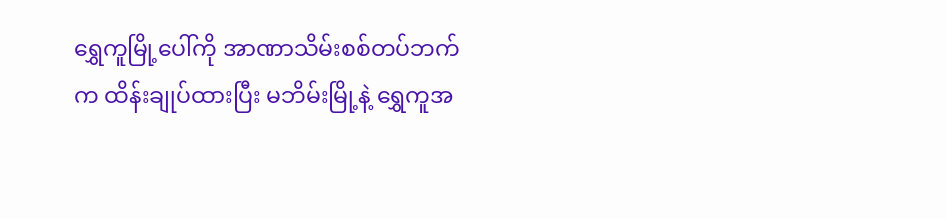ရွှေကူမြို့ပေါ်ကို အာဏာသိမ်းစစ်တပ်ဘက်က ထိန်းချုပ်ထားပြီး မဘိမ်းမြို့နဲ့ ရွှေကူအ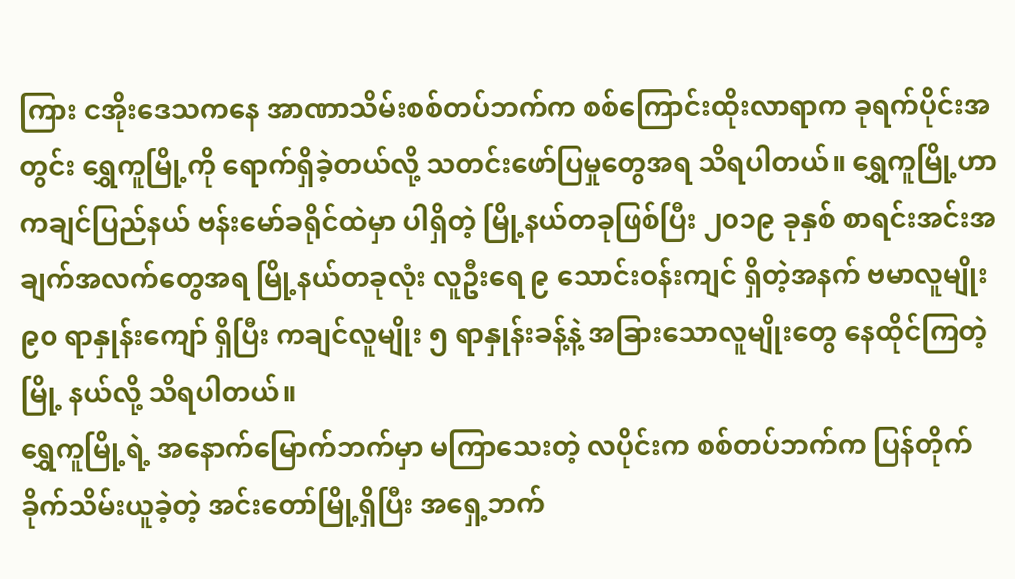ကြား ငအိုးဒေသကနေ အာဏာသိမ်းစစ်တပ်ဘက်က စစ်ကြောင်းထိုးလာရာက ခုရက်ပိုင်းအတွင်း ရွှေကူမြို့ကို ရောက်ရှိခဲ့တယ်လို့ သတင်းဖော်ပြမှုတွေအရ သိရပါတယ်။ ရွှေကူမြို့ဟာ ကချင်ပြည်နယ် ဗန်းမော်ခရိုင်ထဲမှာ ပါရှိတဲ့ မြို့နယ်တခုဖြစ်ပြီး ၂၀၁၉ ခုနှစ် စာရင်းအင်းအချက်အလက်တွေအရ မြို့နယ်တခုလုံး လူဦးရေ ၉ သောင်းဝန်းကျင် ရှိတဲ့အနက် ဗမာလူမျိုး ၉၀ ရာနှုန်းကျော် ရှိပြီး ကချင်လူမျိုး ၅ ရာနှုန်းခန့်နဲ့ အခြားသောလူမျိုးတွေ နေထိုင်ကြတဲ့မြို့ နယ်လို့ သိရပါတယ်။
ရွှေကူမြို့ရဲ့ အနောက်မြောက်ဘက်မှာ မကြာသေးတဲ့ လပိုင်းက စစ်တပ်ဘက်က ပြန်တိုက်ခိုက်သိမ်းယူခဲ့တဲ့ အင်းတော်မြို့ရှိပြီး အရှေ့ဘက်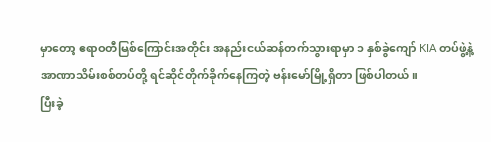မှာတော့ ဧရာဝတီမြစ်ကြောင်းအတိုင်း အနည်းငယ်ဆန်တက်သွားရာမှာ ၁ နှစ်ခွဲကျော် KIA တပ်ဖွဲ့နဲ့ အာဏာသိမ်းစစ်တပ်တို့ ရင်ဆိုင်တိုက်ခိုက်နေကြတဲ့ ဗန်းမော်မြို့ရှိတာ ဖြစ်ပါတယ်။
ပြီးခဲ့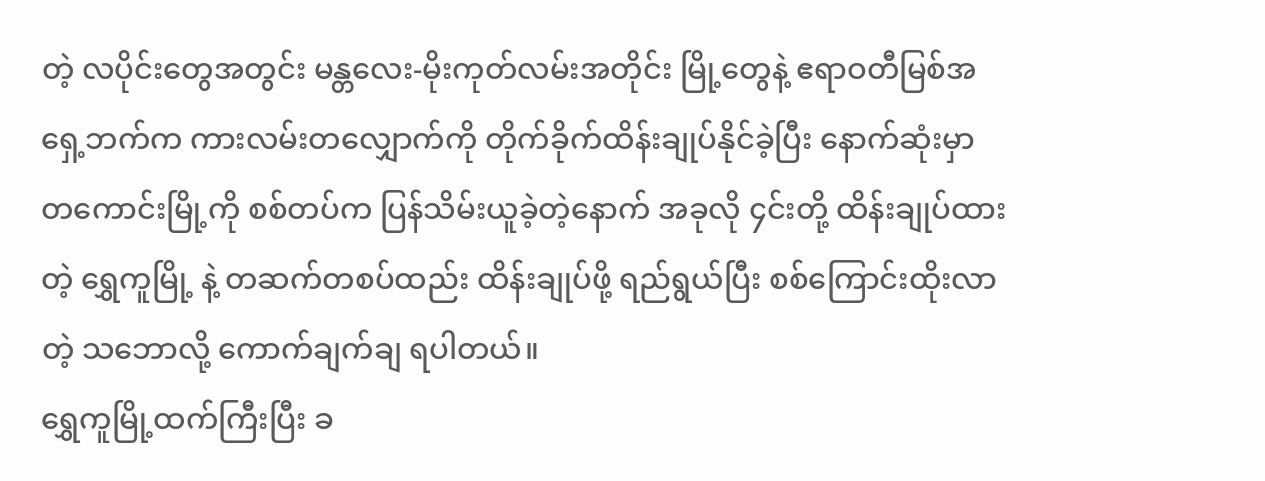တဲ့ လပိုင်းတွေအတွင်း မန္တလေး-မိုးကုတ်လမ်းအတိုင်း မြို့တွေနဲ့ ဧရာဝတီမြစ်အရှေ့ဘက်က ကားလမ်းတလျှောက်ကို တိုက်ခိုက်ထိန်းချုပ်နိုင်ခဲ့ပြီး နောက်ဆုံးမှာ တကောင်းမြို့ကို စစ်တပ်က ပြန်သိမ်းယူခဲ့တဲ့နောက် အခုလို ၄င်းတို့ ထိန်းချုပ်ထားတဲ့ ရွှေကူမြို့ နဲ့ တဆက်တစပ်ထည်း ထိန်းချုပ်ဖို့ ရည်ရွယ်ပြီး စစ်ကြောင်းထိုးလာတဲ့ သဘောလို့ ကောက်ချက်ချ ရပါတယ်။
ရွှေကူမြို့ထက်ကြီးပြီး ခ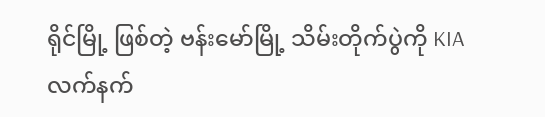ရိုင်မြို့ ဖြစ်တဲ့ ဗန်းမော်မြို့ သိမ်းတိုက်ပွဲကို KIA လက်နက်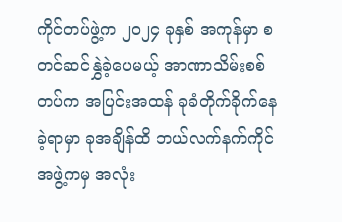ကိုင်တပ်ဖွဲ့က ၂၀၂၄ ခုနှစ် အကုန်မှာ စတင်ဆင်နွှဲခဲ့ပေမယ့် အာဏာသိမ်းစစ်တပ်က အပြင်းအထန် ခုခံတိုက်ခိုက်နေခဲ့ရာမှာ ခုအချိန်ထိ ဘယ်လက်နက်ကိုင်အဖွဲ့ကမှ အလုံး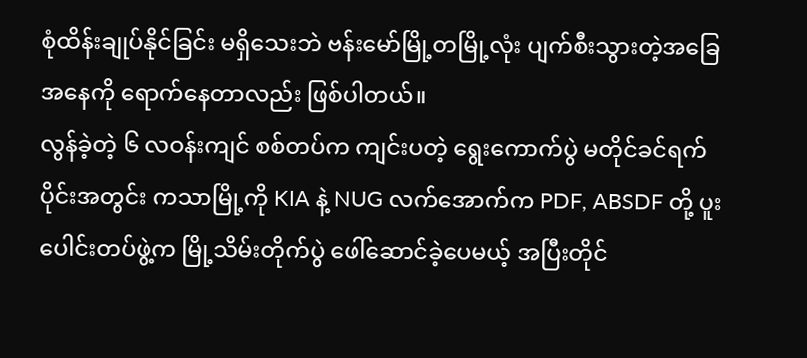စုံထိန်းချုပ်နိုင်ခြင်း မရှိသေးဘဲ ဗန်းမော်မြို့တမြို့လုံး ပျက်စီးသွားတဲ့အခြေအနေကို ရောက်နေတာလည်း ဖြစ်ပါတယ်။
လွန်ခဲ့တဲ့ ၆ လဝန်းကျင် စစ်တပ်က ကျင်းပတဲ့ ရွေးကောက်ပွဲ မတိုင်ခင်ရက်ပိုင်းအတွင်း ကသာမြို့ကို KIA နဲ့ NUG လက်အောက်က PDF, ABSDF တို့ ပူးပေါင်းတပ်ဖွဲ့က မြို့သိမ်းတိုက်ပွဲ ဖေါ်ဆောင်ခဲ့ပေမယ့် အပြီးတိုင်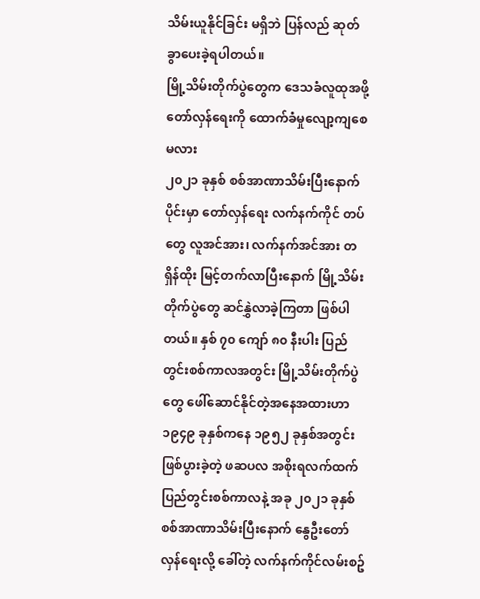သိမ်းယူနိုင်ခြင်း မရှိဘဲ ပြန်လည် ဆုတ်ခွာပေးခဲ့ရပါတယ်။
မြို့သိမ်းတိုက်ပွဲတွေက ဒေသခံလူထုအဖို့ တော်လှန်ရေးကို ထောက်ခံမှုလျော့ကျစေမလား
၂၀၂၁ ခုနှစ် စစ်အာဏာသိမ်းပြီးနောက်ပိုင်းမှာ တော်လှန်ရေး လက်နက်ကိုင် တပ်တွေ လူအင်အား၊ လက်နက်အင်အား တရှိန်ထိုး မြင့်တက်လာပြီးနောက် မြို့သိမ်းတိုက်ပွဲတွေ ဆင်နွှဲလာခဲ့ကြတာ ဖြစ်ပါတယ်။ နှစ် ၇၀ ကျော် ၈၀ နီးပါး ပြည်တွင်းစစ်ကာလအတွင်း မြို့သိမ်းတိုက်ပွဲတွေ ဖေါ်ဆောင်နိုင်တဲ့အနေအထားဟာ ၁၉၄၉ ခုနှစ်ကနေ ၁၉၅၂ ခုနှစ်အတွင်း ဖြစ်ပွားခဲ့တဲ့ ဖဆပလ အစိုးရလက်ထက် ပြည်တွင်းစစ်ကာလနဲ့ အခု ၂၀၂၁ ခုနှစ် စစ်အာဏာသိမ်းပြီးနောက် နွေဦးတော်လှန်ရေးလို့ ခေါ်တဲ့ လက်နက်ကိုင်လမ်းစဥ်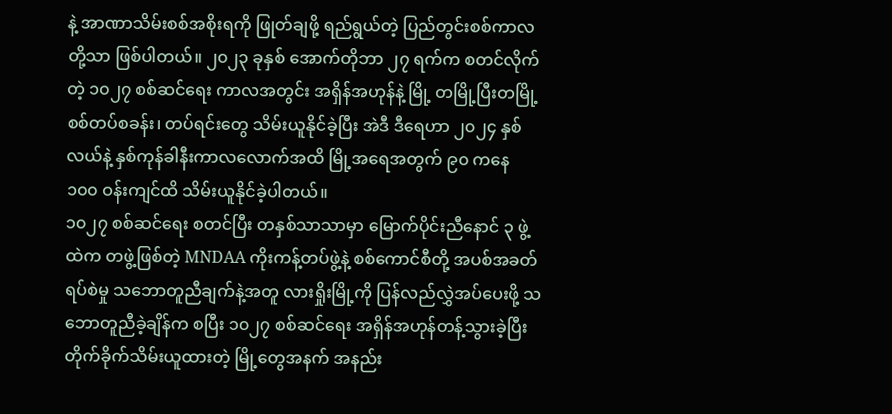နဲ့ အာဏာသိမ်းစစ်အစိုးရကို ဖြုတ်ချဖို့ ရည်ရွယ်တဲ့ ပြည်တွင်းစစ်ကာလတို့သာ ဖြစ်ပါတယ်။ ၂၀၂၃ ခုနှစ် အောက်တိုဘာ ၂၇ ရက်က စတင်လိုက်တဲ့ ၁၀၂၇ စစ်ဆင်ရေး ကာလအတွင်း အရှိန်အဟုန်နဲ့ မြို့ တမြို့ပြီးတမြို့ စစ်တပ်စခန်း၊ တပ်ရင်းတွေ သိမ်းယူနိုင်ခဲ့ပြီး အဲဒီ ဒီရေဟာ ၂၀၂၄ နှစ်လယ်နဲ့ နှစ်ကုန်ခါနီးကာလလောက်အထိ မြို့အရေအတွက် ၉၀ ကနေ ၁၀၀ ဝန်းကျင်ထိ သိမ်းယူနိုင်ခဲ့ပါတယ်။
၁၀၂၇ စစ်ဆင်ရေး စတင်ပြီး တနှစ်သာသာမှာ မြောက်ပိုင်းညီနောင် ၃ ဖွဲ့ထဲက တဖွဲ့ဖြစ်တဲ့ MNDAA ကိုးကန့်တပ်ဖွဲ့နဲ့ စစ်ကောင်စီတို့ အပစ်အခတ်ရပ်စဲမှု သဘောတူညီချက်နဲ့အတူ လားရှိုးမြို့ကို ပြန်လည်လွှဲအပ်ပေးဖို့ သဘောတူညီခဲ့ချိန်က စပြီး ၁၀၂၇ စစ်ဆင်ရေး အရှိန်အဟုန်တန့်သွားခဲ့ပြီး တိုက်ခိုက်သိမ်းယူထားတဲ့ မြို့တွေအနက် အနည်း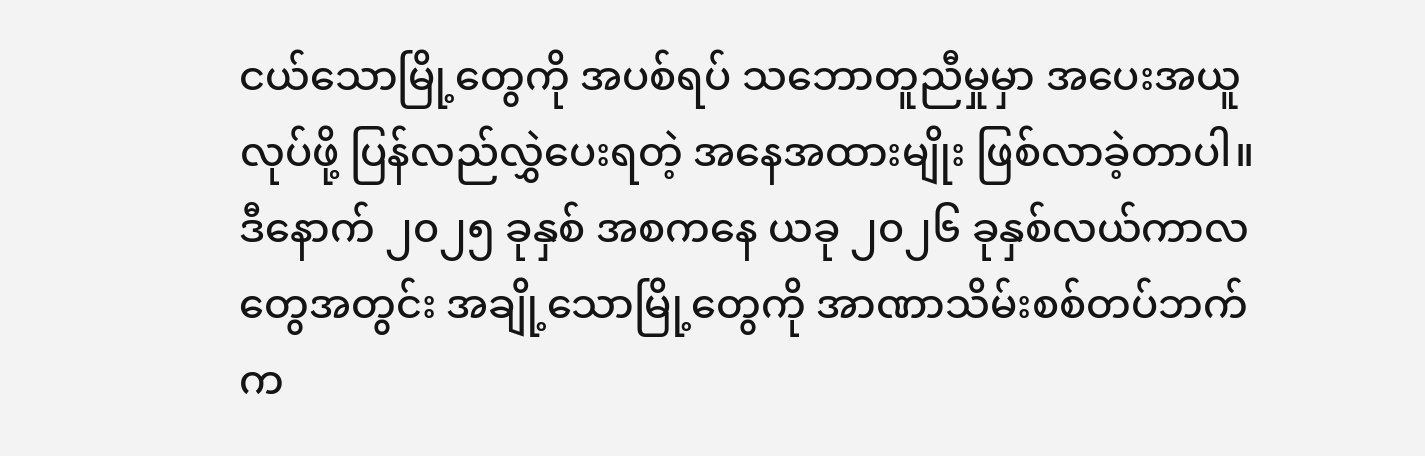ငယ်သောမြို့တွေကို အပစ်ရပ် သဘောတူညီမှုမှာ အပေးအယူလုပ်ဖို့ ပြန်လည်လွှဲပေးရတဲ့ အနေအထားမျိုး ဖြစ်လာခဲ့တာပါ။
ဒီနောက် ၂၀၂၅ ခုနှစ် အစကနေ ယခု ၂၀၂၆ ခုနှစ်လယ်ကာလတွေအတွင်း အချို့သောမြို့တွေကို အာဏာသိမ်းစစ်တပ်ဘက်က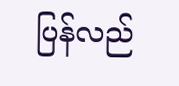ပြန်လည်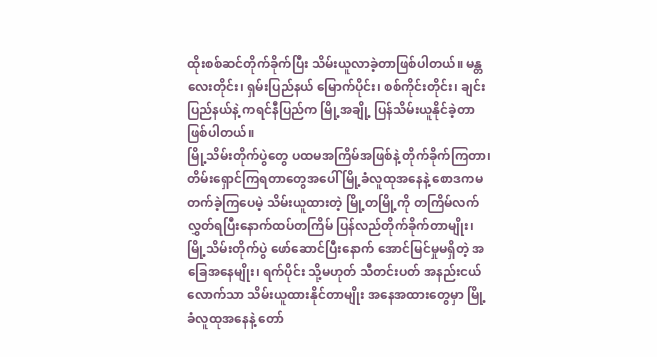ထိုးစစ်ဆင်တိုက်ခိုက်ပြီး သိမ်းယူလာခဲ့တာဖြစ်ပါတယ်။ မန္တလေးတိုင်း၊ ရှမ်းပြည်နယ် မြောက်ပိုင်း၊ စစ်ကိုင်းတိုင်း၊ ချင်းပြည်နယ်နဲ့ ကရင်နီပြည်က မြို့အချို့ ပြန်သိမ်းယူနိုင်ခဲ့တာ ဖြစ်ပါတယ်။
မြို့သိမ်းတိုက်ပွဲတွေ ပထမအကြိမ်အဖြစ်နဲ့ တိုက်ခိုက်ကြတာ၊ တိမ်းရှောင်ကြရတာတွေအပေါ် မြို့ခံလူထုအနေနဲ့ စောဒကမတက်ခဲ့ကြပေမဲ့ သိမ်းယူထားတဲ့ မြို့တမြို့ကို တကြိမ်လက်လွှတ်ရပြီးနောက်ထပ်တကြိမ် ပြန်လည်တိုက်ခိုက်တာမျိုး၊ မြို့သိမ်းတိုက်ပွဲ ဖော်ဆောင်ပြီးနောက် အောင်မြင်မှုမရှိတဲ့ အခြေအနေမျိုး၊ ရက်ပိုင်း သို့မဟုတ် သီတင်းပတ် အနည်းငယ်လောက်သာ သိမ်းယူထားနိုင်တာမျိုး အနေအထားတွေမှာ မြို့ခံလူထုအနေနဲ့ တော်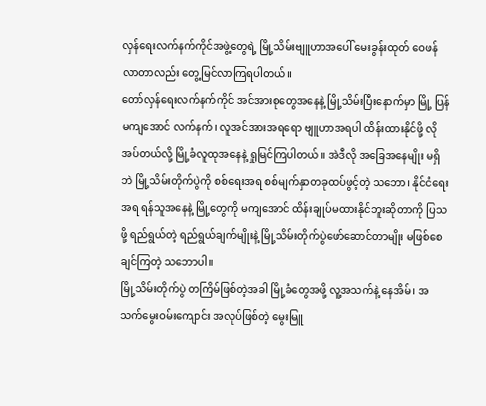လှန်ရေးလက်နက်ကိုင်အဖွဲ့တွေရဲ့ မြို့သိမ်းဗျူဟာအပေါ် မေးခွန်းထုတ် ဝေဖန်လာတာလည်း တွေ့မြင်လာကြရပါတယ်။
တော်လှန်ရေးလက်နက်ကိုင် အင်အားစုတွေအနေနဲ့ မြို့သိမ်းပြီးနောက်မှာ မြို့ ပြန်မကျအောင် လက်နက်၊ လူအင်အားအရရော ဗျူဟာအရပါ ထိန်းထားနိုင်ဖို့ လိုအပ်တယ်လို့ မြို့ခံလူထုအနေနဲ့ ရှုမြင်ကြပါတယ်။ အဲဒီလို အခြေအနေမျိုး မရှိဘဲ မြို့သိမ်းတိုက်ပွဲကို စစ်ရေးအရ စစ်မျက်နှာတခုထပ်ဖွင့်တဲ့ သဘော၊ နိုင်ငံရေးအရ ရန်သူအနေနဲ့ မြို့တွေကို မကျအောင် ထိန်းချုပ်မထားနိုင်ဘူးဆိုတာကို ပြသဖို့ ရည်ရွယ်တဲ့ ရည်ရွယ်ချက်မျိုးနဲ့ မြို့သိမ်းတိုက်ပွဲဖော်ဆောင်တာမျိုး မဖြစ်စေချင်ကြတဲ့ သဘောပါ။
မြို့သိမ်းတိုက်ပွဲ တကြိမ်ဖြစ်တဲ့အခါ မြို့ခံတွေအဖို့ လူ့အသက်နဲ့ နေအိမ်၊ အသက်မွေးဝမ်းကျောင်း အလုပ်ဖြစ်တဲ့ မွေးမြူ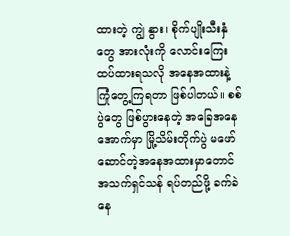ထားတဲ့ ကျွဲ နွား၊ စိုက်ပျိုးသီးနှံတွေ အားလုံးကို လောင်းကြေးထပ်ထားရသလို အနေအထားနဲ့ ကြုံတွေ့ကြရတာ ဖြစ်ပါတယ်။ စစ်ပွဲတွေ ဖြစ်ပွားနေတဲ့ အခြေအနေအောက်မှာ မြို့သိမ်းတိုက်ပွဲ မဖော်ဆောင်တဲ့အနေအထားမှာတောင် အသက်ရှင်သန် ရပ်တည်ဖို့ ခက်ခဲနေ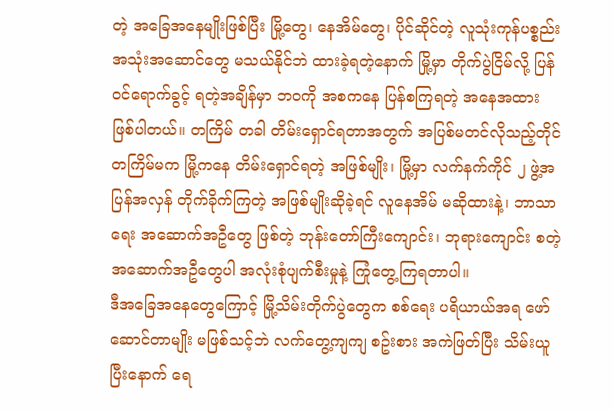တဲ့ အခြေအနေမျိုးဖြစ်ပြီး မြို့တွေ၊ နေအိမ်တွေ၊ ပိုင်ဆိုင်တဲ့ လူသုံးကုန်ပစ္စည်းအသုံးအဆောင်တွေ မသယ်နိုင်ဘဲ ထားခဲ့ရတဲ့နောက် မြို့မှာ တိုက်ပွဲငြိမ်လို့ ပြန်ဝင်ရောက်ခွင့် ရတဲ့အချိန်မှာ ဘဝကို အစကနေ ပြန်စကြရတဲ့ အနေအထား ဖြစ်ပါတယ်။ တကြိမ် တခါ တိမ်းရှောင်ရတာအတွက် အပြစ်မတင်လိုသည့်တိုင် တကြိမ်မက မြို့ကနေ တိမ်းရှောင်ရတဲ့ အဖြစ်မျိုး၊ မြို့မှာ လက်နက်ကိုင် ၂ ဖွဲ့အပြန်အလှန် တိုက်ခိုက်ကြတဲ့ အဖြစ်မျိုးဆိုခဲ့ရင် လူနေအိမ် မဆိုထားနဲ့၊ ဘာသာရေး အဆောက်အဦတွေ ဖြစ်တဲ့ ဘုန်းတော်ကြီးကျောင်း၊ ဘုရားကျောင်း စတဲ့ အဆောက်အဦတွေပါ အလုံးစုံပျက်စီးမှုနဲ့ ကြုံတွေ့ကြရတာပါ။
ဒီအခြေအနေတွေကြောင့် မြို့သိမ်းတိုက်ပွဲတွေက စစ်ရေး ပရိယာယ်အရ ဖော်ဆောင်တာမျိုး မဖြစ်သင့်ဘဲ လက်တွေ့ကျကျ စဥ်းစား အကဲဖြတ်ပြီး သိမ်းယူပြီးနောက် ရေ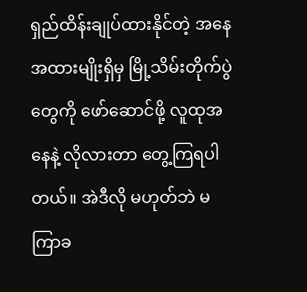ရှည်ထိန်းချုပ်ထားနိုင်တဲ့ အနေအထားမျိုးရှိမှ မြို့သိမ်းတိုက်ပွဲတွေကို ဖော်ဆောင်ဖို့ လူထုအနေနဲ့ လိုလားတာ တွေ့ကြရပါတယ်။ အဲဒီလို မဟုတ်ဘဲ မကြာခ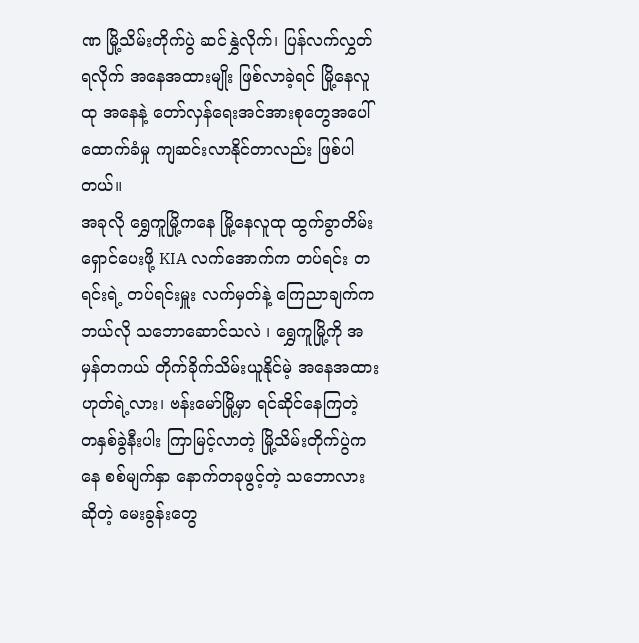ဏ မြို့သိမ်းတိုက်ပွဲ ဆင်နွှဲလိုက်၊ ပြန်လက်လွှတ်ရလိုက် အနေအထားမျိုး ဖြစ်လာခဲ့ရင် မြို့နေလူထု အနေနဲ့ တော်လှန်ရေးအင်အားစုတွေအပေါ် ထောက်ခံမှု ကျဆင်းလာနိုင်တာလည်း ဖြစ်ပါတယ်။
အခုလို ရွှေကူမြို့ကနေ မြို့နေလူထု ထွက်ခွာတိမ်းရှောင်ပေးဖို့ KIA လက်အောက်က တပ်ရင်း တရင်းရဲ့ တပ်ရင်းမှူး လက်မှတ်နဲ့ ကြေညာချက်က ဘယ်လို သဘောဆောင်သလဲ ၊ ရွှေကူမြို့ကို အမှန်တကယ် တိုက်ခိုက်သိမ်းယူနိုင်မဲ့ အနေအထား ဟုတ်ရဲ့လား၊ ဗန်းမော်မြို့မှာ ရင်ဆိုင်နေကြတဲ့ တနှစ်ခွဲနီးပါး ကြာမြင့်လာတဲ့ မြို့သိမ်းတိုက်ပွဲကနေ စစ်မျက်နှာ နောက်တခုဖွင့်တဲ့ သဘောလားဆိုတဲ့ မေးခွန်းတွေ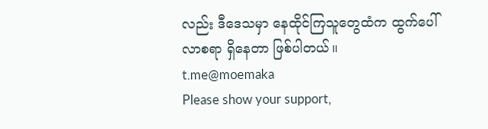လည်း ဒီဒေသမှာ နေထိုင်ကြသူတွေထံက ထွက်ပေါ်လာစရာ ရှိနေတာ ဖြစ်ပါတယ်။
t.me@moemaka
Please show your support,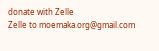donate with Zelle
Zelle to moemaka.org@gmail.com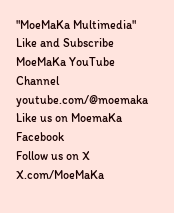"MoeMaKa Multimedia"
Like and Subscribe MoeMaKa YouTube Channel
youtube.com/@moemaka
Like us on MoemaKa Facebook
Follow us on X
X.com/MoeMaKa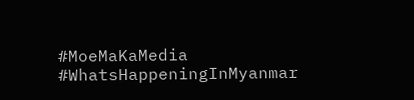#MoeMaKaMedia
#WhatsHappeningInMyanmar